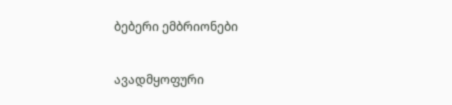ბებერი ემბრიონები

ავადმყოფური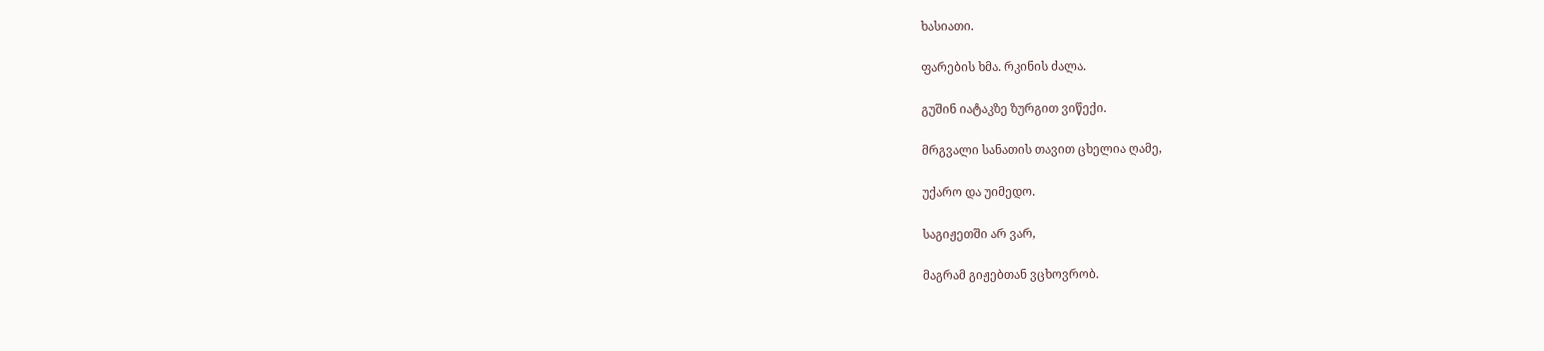ხასიათი.

ფარების ხმა. რკინის ძალა.

გუშინ იატაკზე ზურგით ვიწექი.

მრგვალი სანათის თავით ცხელია ღამე,

უქარო და უიმედო.

საგიჟეთში არ ვარ,

მაგრამ გიჟებთან ვცხოვრობ.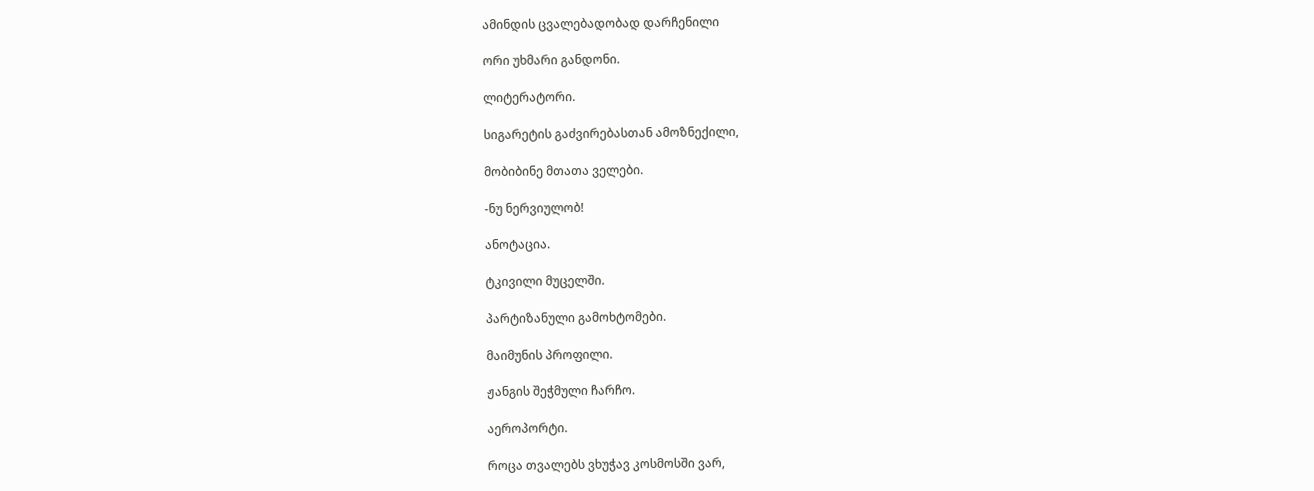ამინდის ცვალებადობად დარჩენილი

ორი უხმარი განდონი.

ლიტერატორი.

სიგარეტის გაძვირებასთან ამოზნექილი,

მობიბინე მთათა ველები.

-ნუ ნერვიულობ!

ანოტაცია.

ტკივილი მუცელში.

პარტიზანული გამოხტომები.

მაიმუნის პროფილი.

ჟანგის შეჭმული ჩარჩო.

აეროპორტი.

როცა თვალებს ვხუჭავ კოსმოსში ვარ,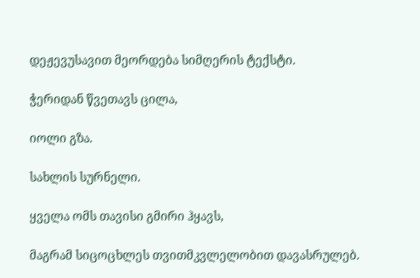დეჟევუსავით მეორდება სიმღერის ტექსტი.

ჭერიდან წვეთავს ცილა,

იოლი გზა.

სახლის სურნელი.

ყველა ომს თავისი გმირი ჰყავს,

მაგრამ სიცოცხლეს თვითმკვლელობით დავასრულებ.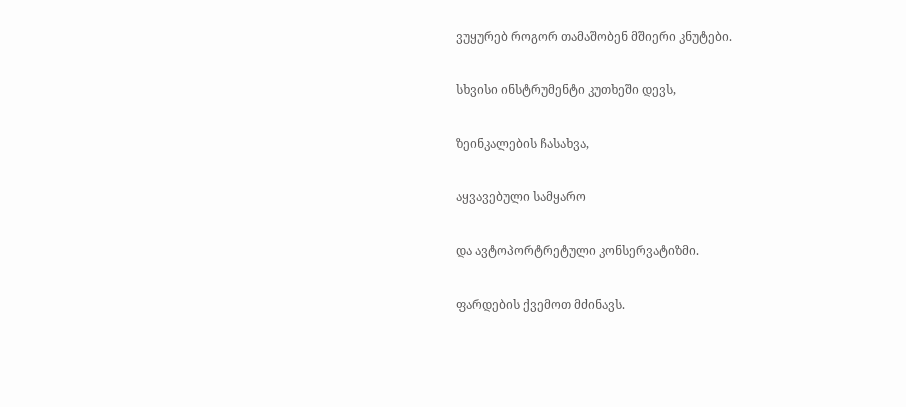ვუყურებ როგორ თამაშობენ მშიერი კნუტები.

სხვისი ინსტრუმენტი კუთხეში დევს,

ზეინკალების ჩასახვა,

აყვავებული სამყარო

და ავტოპორტრეტული კონსერვატიზმი.

ფარდების ქვემოთ მძინავს.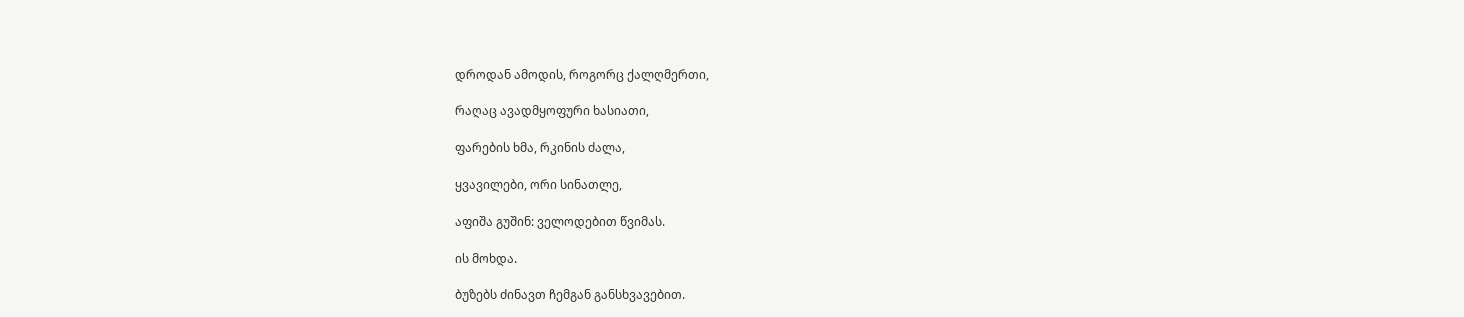დროდან ამოდის, როგორც ქალღმერთი,

რაღაც ავადმყოფური ხასიათი,

ფარების ხმა, რკინის ძალა,

ყვავილები, ორი სინათლე,

აფიშა გუშინ: ველოდებით წვიმას.

ის მოხდა.

ბუზებს ძინავთ ჩემგან განსხვავებით.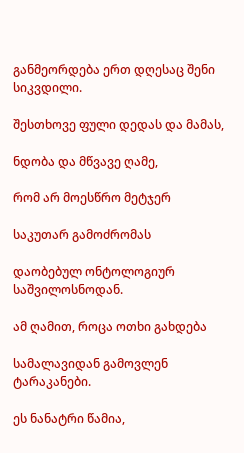განმეორდება ერთ დღესაც შენი სიკვდილი.

შესთხოვე ფული დედას და მამას,

ნდობა და მწვავე ღამე,

რომ არ მოესწრო მეტჯერ

საკუთარ გამოძრომას

დაობებულ ონტოლოგიურ საშვილოსნოდან.

ამ ღამით, როცა ოთხი გახდება

სამალავიდან გამოვლენ ტარაკანები.

ეს ნანატრი წამია,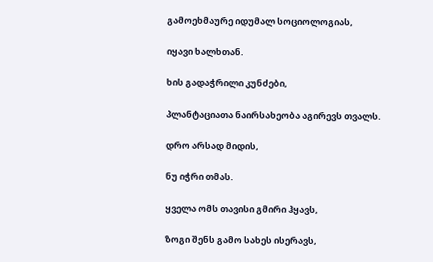გამოეხმაურე იდუმალ სოციოლოგიას,

იყავი ხალხთან.

ხის გადაჭრილი კუნძები,

პლანტაციათა ნაირსახეობა აგირევს თვალს.

დრო არსად მიდის,

ნუ იჭრი თმას.

ყველა ომს თავისი გმირი ჰყავს,

ზოგი შენს გამო სახეს ისერავს,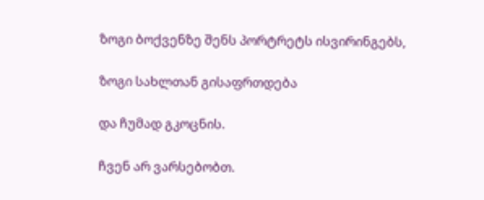ზოგი ბოქვენზე შენს პორტრეტს ისვირინგებს,

ზოგი სახლთან გისაფრთდება

და ჩუმად გკოცნის.

ჩვენ არ ვარსებობთ.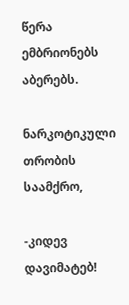წერა ემბრიონებს აბერებს.

ნარკოტიკული თრობის საამქრო,

-კიდევ დავიმატებ!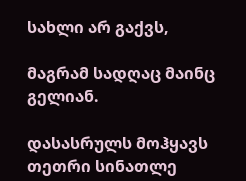სახლი არ გაქვს,

მაგრამ სადღაც მაინც გელიან.

დასასრულს მოჰყავს თეთრი სინათლე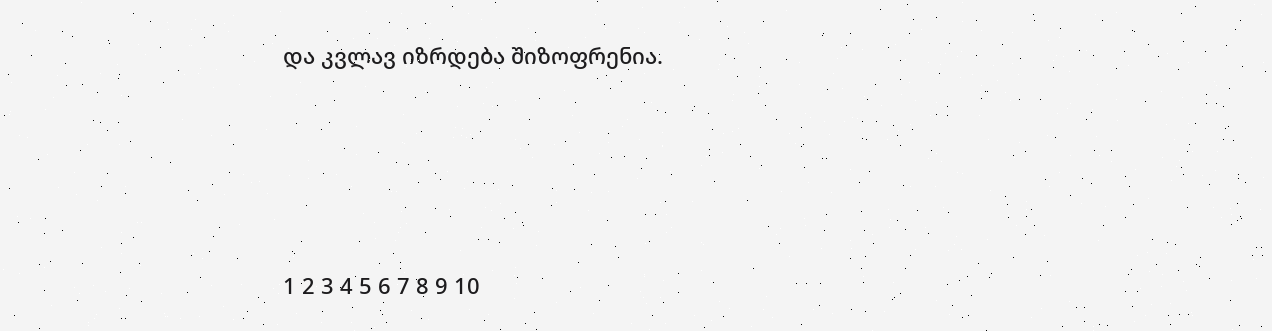და კვლავ იზრდება შიზოფრენია.





1 2 3 4 5 6 7 8 9 10